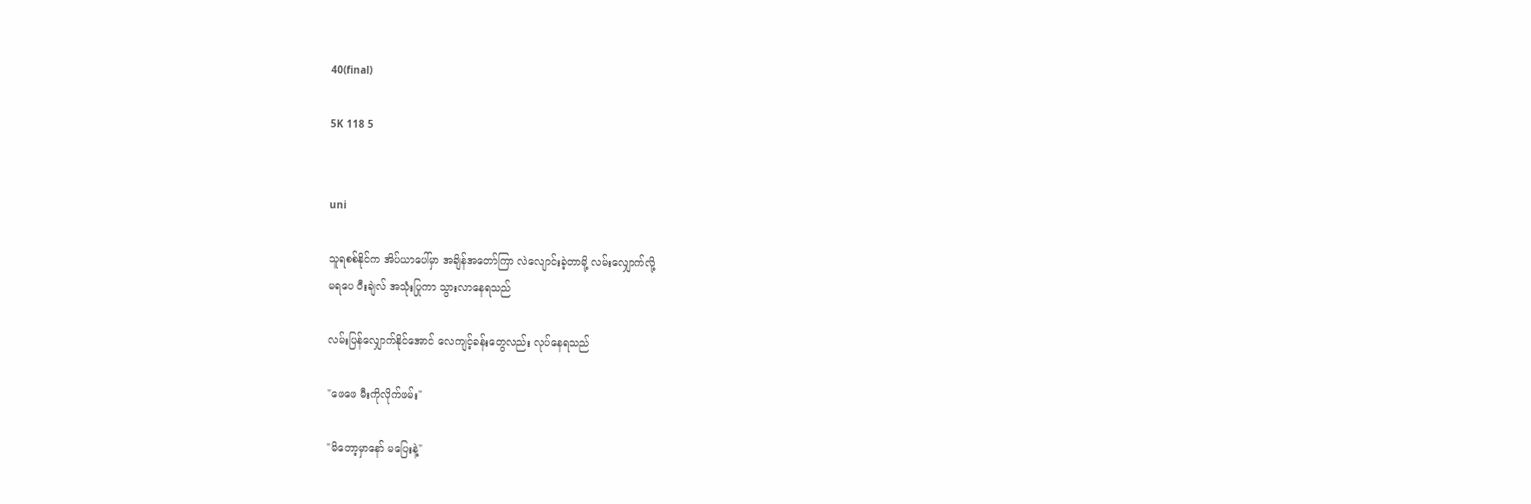40(final)

5K 118 5


uni

သူရစစ်နိုင်က အိပ်ယာပေါ်မှာ အချိန်အတော်ကြာ လဲလျောင်းခဲ့တာမို့ လမ်းလျှောက်လို့
မရပေ ဝီးချဲလ် အသုံးပြုကာ သွားလာနေရသည်

လမ်းပြန်လျှောက်နိုင်အောင် လေကျင့်ခန်းတွေလည်း လုပ်နေရသည်

"ဖေဖေ မီးကိုလိုက်ဖမ်း"

"မိတော့မှာနော် မပြေးနဲ့"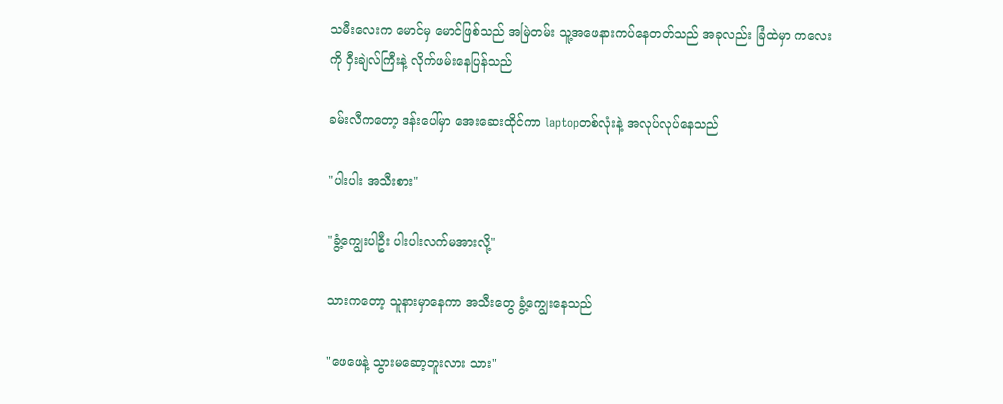သမီးလေးက မောင်မှ မောင်ဖြစ်သည် အမြဲတမ်း သူ့အဖေနားကပ်နေတတ်သည် အခုလည်း ခြံထဲမှာ ကလေးကို ဝှီးချဲလ်ကြီးနဲ့ လိုက်ဖမ်းနေပြန်သည်

ခမ်းလီကတော့ ဒန်းပေါ်မှာ အေးဆေးထိုင်ကာ laptopတစ်လုံးနဲ့ အလုပ်လုပ်နေသည်

"ပါးပါး အသီးစား"

"ခွံ့ကျွေးပါဦး ပါးပါးလက်မအားလို့"

သားကတော့ သူနားမှာနေကာ အသီးတွေ ခွံ့ကျွေးနေသည်

"ဖေဖေနဲ့ သွားမဆော့ဘူးလား သား"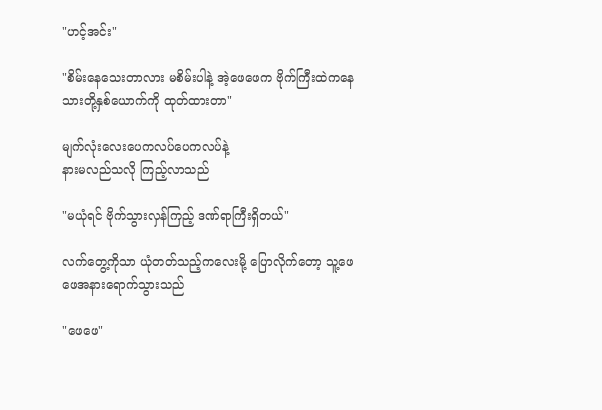"ဟင့်အင်း"

"စိမ်းနေသေးတာလား မစိမ်းပါနဲ့ အဲ့ဖေဖေက ဗိုက်ကြီးထဲကနေ သားတို့နှစ်ယောက်ကို ထုတ်ထားတာ"

မျက်လုံးလေးပေကလပ်ပေကလပ်နဲ့
နားမလည်သလို ကြည့်လာသည်

"မယုံရင် ဗိုက်သွားလှန်ကြည့် ဒဏ်ရာကြီးရှိတယ်"

လက်တွေ့ကိုသာ ယုံတတ်သည့်ကလေးမို့ ပြောလိုက်တော့ သူ့ဖေဖေအနားရောက်သွားသည်

"ဖေဖေ"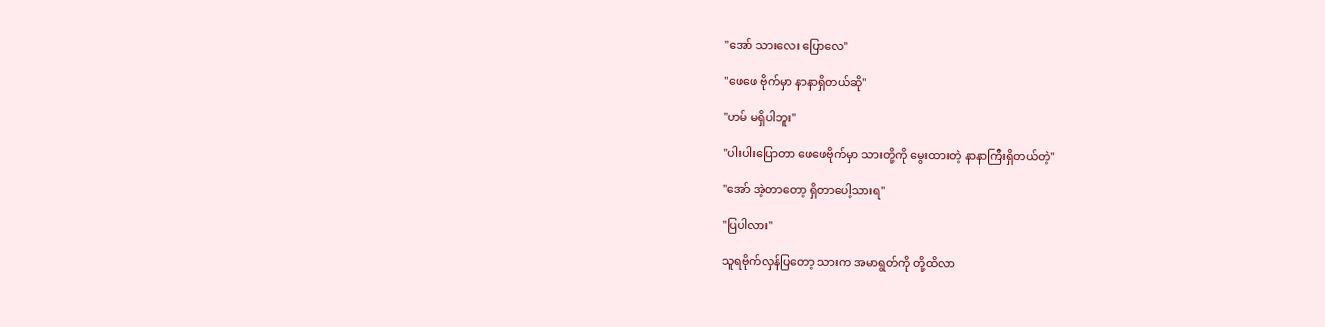"အော် သားလေး ပြောလေ"

"ဖေဖေ ဗိုက်မှာ နာနာရှိတယ်ဆို"

"ဟမ် မရှိပါဘူး"

"ပါးပါးပြောတာ ဖေဖေဗိုက်မှာ သားတို့ကို မွေးထားတဲ့ နာနာကြီးရှိတယ်တဲ့"

"အော် အဲ့တာတော့ ရှိတာပေါ့သားရ"

"ပြပါလား"

သူရဗိုက်လှန်ပြတော့ သားက အမာရွတ်ကို တို့ထိလာ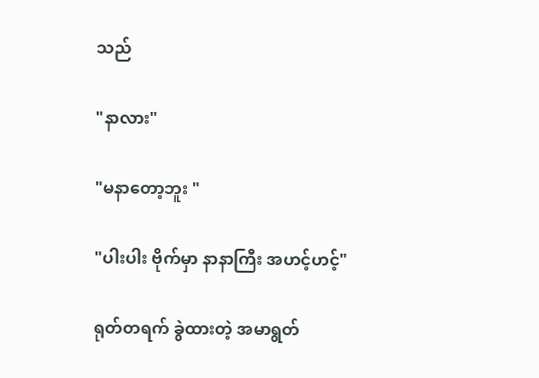သည်

"နာလား"

"မနာတော့ဘူး "

"ပါးပါး ဗိုက်မှာ နာနာကြီး အဟင့်ဟင့်"

ရုတ်တရက် ခွဲထားတဲ့ အမာရွတ်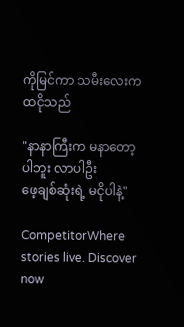ကိုမြင်ကာ သမီးလေးက ထငိုသည်

"နာနာကြီးက မနာတော့ပါဘူး လာပါဦး
ဖေ့ချစ်ဆုံးရဲ့ မငိုပါနဲ့"

CompetitorWhere stories live. Discover now